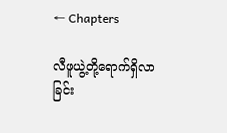← Chapters

လီဖူယွဲ့တို့ရောက်ရှိလာခြင်း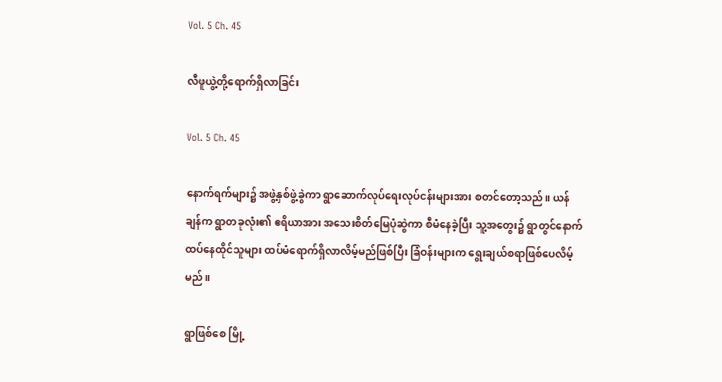Vol. 5 Ch. 45

လီဖူယွဲ့တို့ရောက်ရှိလာခြင်း

Vol. 5 Ch. 45

နောက်ရက်များ၌ အဖွဲ့နှစ်ဖွဲ့ခွဲကာ ရွာဆောက်လုပ်ရေးလုပ်ငန်းများအား စတင်တော့သည်။ ယန်ချန်က ရွာတခုလုံး၏ ဧရိယာအား အသေးစိတ်မြေပုံဆွဲကာ စီမံနေခဲ့ပြီး သူ့အတွေး၌ ရွာတွင်နောက်ထပ်နေထိုင်သူများ ထပ်မံရောက်ရှိလာလိမ့်မည်ဖြစ်ပြီး ခြံဝန်းများက ရွေးချယ်စရာဖြစ်ပေလိမ့်မည်။

ရွာဖြစ်စေ မြို့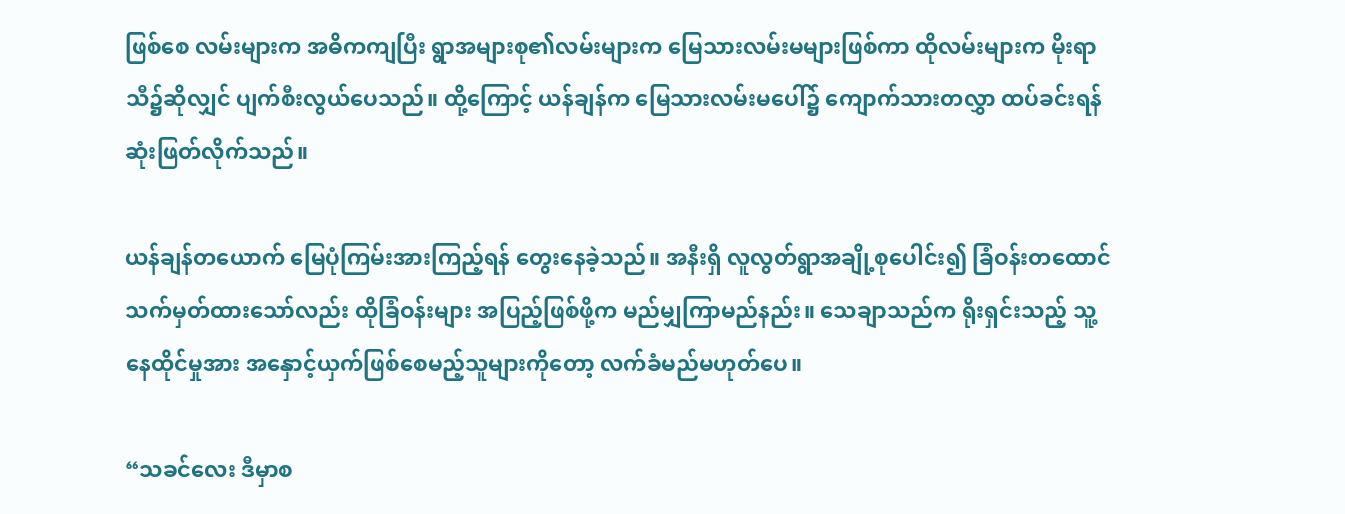ဖြစ်စေ လမ်းများက အဓိကကျပြီး ရွာအများစု၏လမ်းများက မြေသားလမ်းမများဖြစ်ကာ ထိုလမ်းများက မိုးရာသီ၌ဆိုလျှင် ပျက်စီးလွယ်ပေသည်။ ထို့ကြောင့် ယန်ချန်က မြေသားလမ်းမပေါ်၌ ကျောက်သားတလွှာ ထပ်ခင်းရန်ဆုံးဖြတ်လိုက်သည်။

ယန်ချန်တယောက် မြေပုံကြမ်းအားကြည့်ရန် တွေးနေခဲ့သည်။ အနီးရှိ လူလွတ်ရွာအချို့စုပေါင်း၍ ခြံဝန်းတထောင်သက်မှတ်ထားသော်လည်း ထိုခြံဝန်းများ အပြည့်ဖြစ်ဖို့က မည်မျှကြာမည်နည်း။ သေချာသည်က ရိုးရှင်းသည့် သူ့နေထိုင်မှုအား အနှောင့်ယှက်ဖြစ်စေမည့်သူများကိုတော့ လက်ခံမည်မဟုတ်ပေ။

“သခင်လေး ဒီမှာစ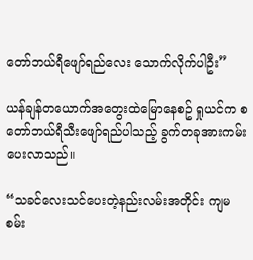တော်ဘယ်ရီဖျော်ရည်လေး သောက်လိုက်ပါဦး”

ယန်ချန်တယောက်အတွေးထဲမြောနေစဥ် ရှုယင်က စတော်ဘယ်ရီသီးဖျော်ရည်ပါသည့် ခွက်တခုအားကမ်းပေးလာသည်။

“သခင်လေးသင်ပေးတဲ့နည်းလမ်းအတိုင်း ကျမစမ်း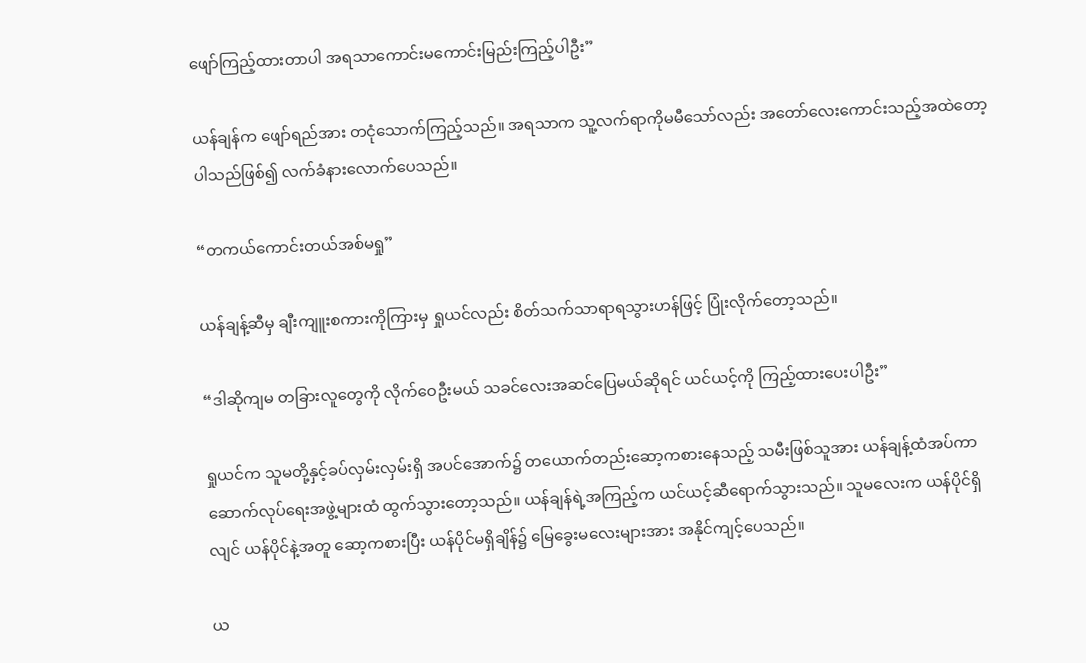ဖျော်ကြည့်ထားတာပါ အရသာကောင်းမကောင်းမြည်းကြည့်ပါဦး”

ယန်ချန်က ဖျော်ရည်အား တငုံသောက်ကြည့်သည်။ အရသာက သူ့လက်ရာကိုမမီသော်လည်း အတော်လေးကောင်းသည့်အထဲတော့ ပါသည်ဖြစ်၍ လက်ခံနားလောက်ပေသည်။

“တကယ်ကောင်းတယ်အစ်မရှု”

ယန်ချန့်ဆီမှ ချီးကျူးစကားကိုကြားမှ ရှုယင်လည်း စိတ်သက်သာရာရသွားဟန်ဖြင့် ပြုံးလိုက်တော့သည်။

“ဒါဆိုကျမ တခြားလူတွေကို လိုက်ဝေဦးမယ် သခင်လေးအဆင်ပြေမယ်ဆိုရင် ယင်ယင့်ကို ကြည့်ထားပေးပါဦး”

ရှုယင်က သူမတို့နှင့်ခပ်လှမ်းလှမ်းရှိ အပင်အောက်၌ တယောက်တည်းဆော့ကစားနေသည့် သမီးဖြစ်သူအား ယန်ချန့်ထံအပ်ကာ ဆောက်လုပ်ရေးအဖွဲ့များထံ ထွက်သွားတော့သည်။ ယန်ချန်ရဲ့အကြည့်က ယင်ယင့်ဆီရောက်သွားသည်။ သူမလေးက ယန်ပိုင်ရှိလျင် ယန်ပိုင်နဲ့အတူ ဆော့ကစားပြီး ယန်ပိုင်မရှိချိန်၌ မြေခွေးမလေးများအား အနိုင်ကျင့်ပေသည်။

ယ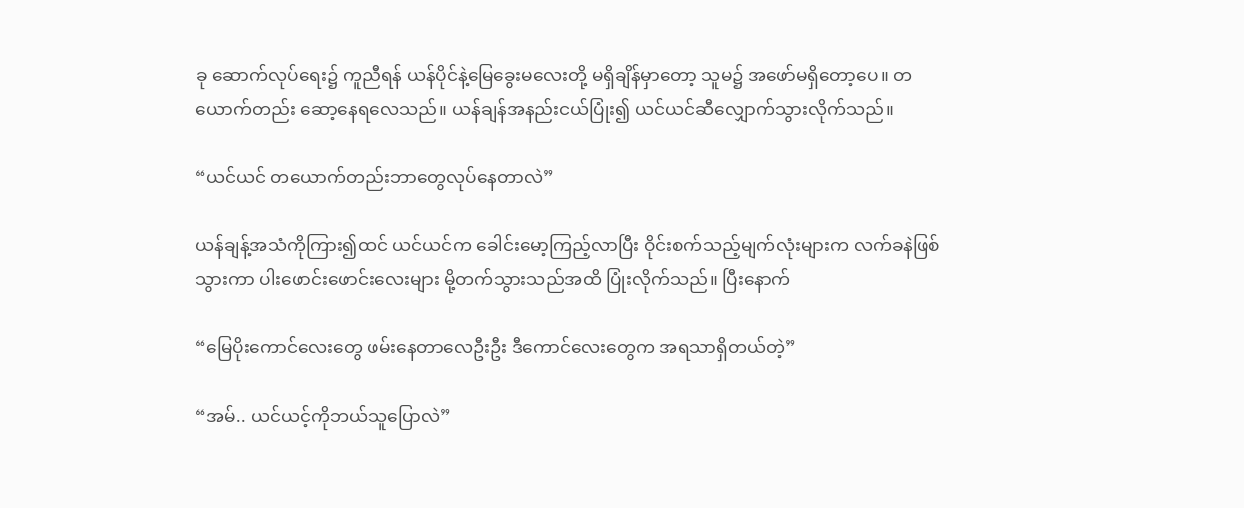ခု ဆောက်လုပ်ရေး၌ ကူညီရန် ယန်ပိုင်နဲ့မြေခွေးမလေးတို့ မရှိချိန်မှာတော့ သူမ၌ အဖော်မရှိတော့ပေ။ တယောက်တည်း ဆော့နေရလေသည်။ ယန်ချန်အနည်းငယ်ပြုံး၍ ယင်ယင်ဆီလျှောက်သွားလိုက်သည်။

“ယင်ယင် တယောက်တည်းဘာတွေလုပ်နေတာလဲ”

ယန်ချန့်အသံကိုကြား၍ထင် ယင်ယင်က ခေါင်းမော့ကြည့်လာပြီး ဝိုင်းစက်သည့်မျက်လုံးများက လက်ခနဲဖြစ်သွားကာ ပါးဖောင်းဖောင်းလေးများ မို့တက်သွားသည်အထိ ပြုံးလိုက်သည်။ ပြီးနောက်

“မြေပိုးကောင်လေးတွေ ဖမ်းနေတာလေဦးဦး ဒီကောင်လေးတွေက အရသာရှိတယ်တဲ့”

“အမ်.. ယင်ယင့်ကိုဘယ်သူပြောလဲ”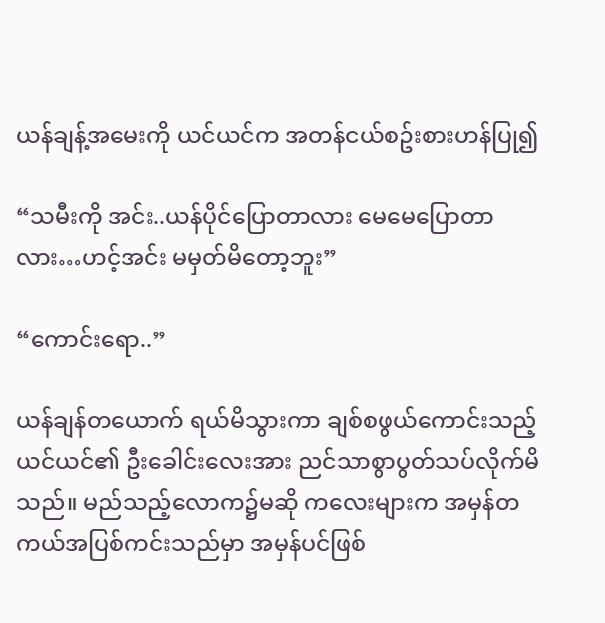ယန်ချန့်အမေးကို ယင်ယင်က အတန်ငယ်စဥ်းစားဟန်ပြု၍

“သမီးကို အင်း..ယန်ပိုင်ပြောတာလား မေမေပြောတာလား…ဟင့်အင်း မမှတ်မိတော့ဘူး”

“ကောင်းရော..”

ယန်ချန်တယောက် ရယ်မိသွားကာ ချစ်စဖွယ်ကောင်းသည့် ယင်ယင်၏ ဦးခေါင်းလေးအား ညင်သာစွာပွတ်သပ်လိုက်မိသည်။ မည်သည့်လောက၌မဆို ကလေးများက အမှန်တကယ်အပြစ်ကင်းသည်မှာ အမှန်ပင်ဖြစ်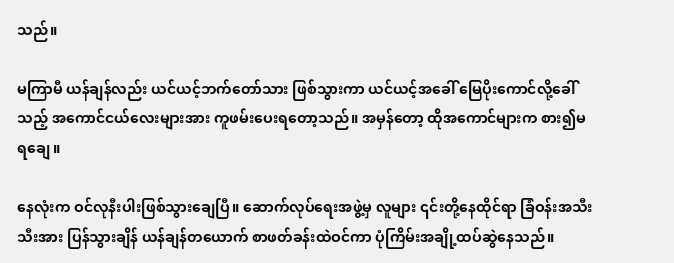သည်။

မကြာမီ ယန်ချန်လည်း ယင်ယင့်ဘက်တော်သား ဖြစ်သွားကာ ယင်ယင့်အခေါ် မြေပိုးကောင်လို့ခေါ်သည့် အကောင်ငယ်လေးများအား ကူဖမ်းပေးရတော့သည်။ အမှန်တော့ ထိုအကောင်များက စား၍မရချေ။

နေလုံးက ဝင်လုနီးပါးဖြစ်သွားချေပြီ။ ဆောက်လုပ်ရေးအဖွဲ့မှ လူများ ၎င်းတို့နေထိုင်ရာ ခြံဝန်းအသီးသီးအား ပြန်သွားချိန် ယန်ချန်တယောက် စာဖတ်ခန်းထဲဝင်ကာ ပုံကြိမ်းအချို့ထပ်ဆွဲနေသည်။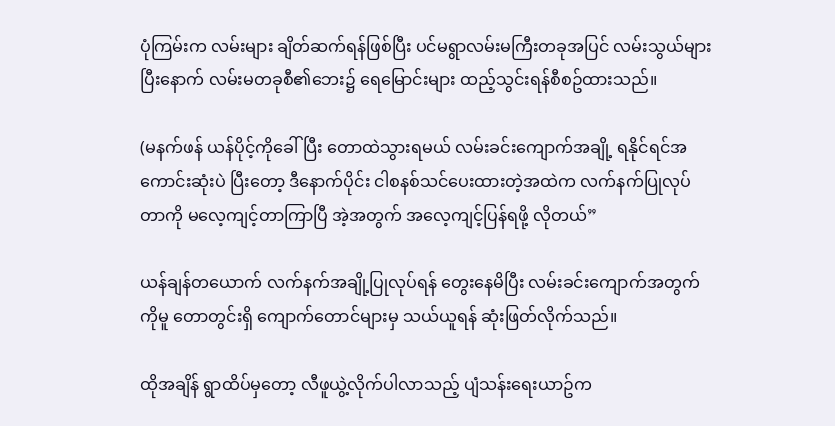ပုံကြမ်းက လမ်းများ ချိတ်ဆက်ရန်ဖြစ်ပြီး ပင်မရွာလမ်းမကြီးတခုအပြင် လမ်းသွယ်များ ပြီးနောက် လမ်းမတခုစီ၏ဘေး၌ ရေမြောင်းများ ထည့်သွင်းရန်စီစဥ်ထားသည်။

(မနက်ဖန် ယန်ပိုင့်ကိုခေါ်ပြီး တောထဲသွားရမယ် လမ်းခင်းကျောက်အချို့ ရနိုင်ရင်အကောင်းဆုံးပဲ ပြီးတော့ ဒီနောက်ပိုင်း ငါစနစ်သင်ပေးထားတဲ့အထဲက လက်နက်ပြုလုပ်တာကို မလေ့ကျင့်တာကြာပြီ အဲ့အတွက် အလေ့ကျင့်ပြန်ရဖို့ လိုတယ်”

ယန်ချန်တယောက် လက်နက်အချို့ပြုလုပ်ရန် တွေးနေမိပြီး လမ်းခင်းကျောက်အတွက်ကိုမူ တောတွင်းရှိ ကျောက်တောင်များမှ သယ်ယူရန် ဆုံးဖြတ်လိုက်သည်။

ထိုအချိန် ရွာထိပ်မှတော့ လီဖူယွဲ့လိုက်ပါလာသည့် ပျံသန်းရေးယာဥ်က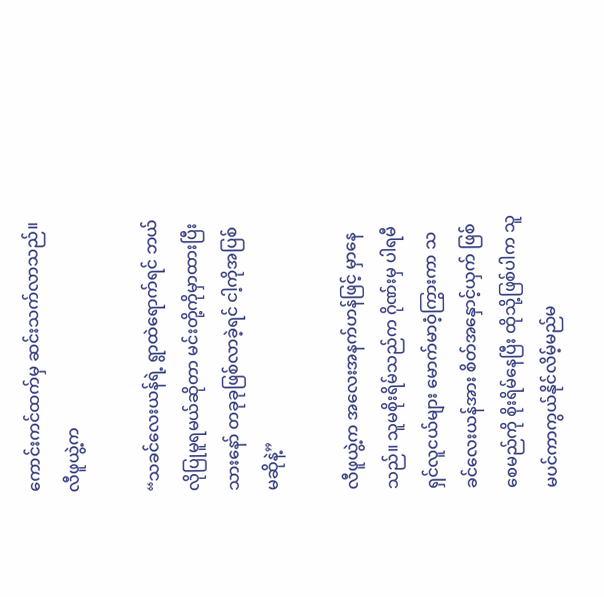ကောင်းကင်ထက်မှ ဆင်းသက်လာသည်။ လီဖူယွဲ့က

“သခင်လေးယန်ရဲ့ ရွာထဲရောက်ရင် ဘယ်လိုပြုမူရမယ်ဆိုတာ မင်းတို့ကိုမှာထားပြီးသားနော် တခုခုဖြစ်လာခဲ့ရင် ငါ့ကိုအပြစ်မဆိုနဲ့”

လီဖူယွဲ့က အလေးအနက်ဟန်ဖြင့် မှာနေသည်။ သူမစိုးရိမ်သည်က ဂိုဏ်းမှ ပါရမီရှင်လူငယ်များ မောက်မာဝံ့ကြွားကာ သခင်လေးယန်အား စိတ်အနှောင့်ယှက် ဖြစ်စေမည်ကို စိုးရိမ်နေပြီး ထိုသို့ဖြစ်ပါက သူမပင်ကာကွယ်နိုင်လိမ့်မည်မ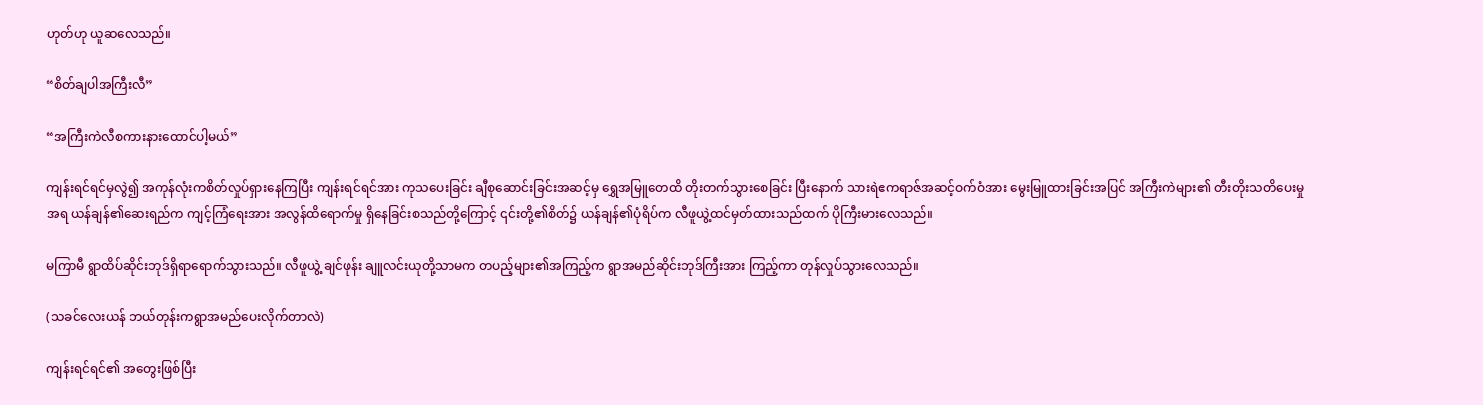ဟုတ်ဟု ယူဆလေသည်။

“စိတ်ချပါအကြီးလီ”

“အကြီးကဲလီစကားနားထောင်ပါ့မယ်”

ကျန်းရင်ရင်မှလွဲ၍ အကုန်လုံးကစိတ်လှုပ်ရှားနေကြပြီး ကျန်းရင်ရင်အား ကုသပေးခြင်း ချီစုဆောင်းခြင်းအဆင့်မှ ရွှေအမြူတေထိ တိုးတက်သွားစေခြင်း ပြီးနောက် သားရဲဧကရာဇ်အဆင့်ဝက်ဝံအား မွေးမြူထားခြင်းအပြင် အကြီးကဲများ၏ တီးတိုးသတိပေးမှုအရ ယန်ချန်၏ဆေးရည်က ကျင့်ကြံရေးအား အလွန်ထိရောက်မှု ရှိနေခြင်းစသည်တို့ကြောင့် ၎င်းတို့၏စိတ်၌ ယန်ချန်၏ပုံရိပ်က လီဖူယွဲ့ထင်မှတ်ထားသည်ထက် ပိုကြီးမားလေသည်။

မကြာမီ ရွာထိပ်ဆိုင်းဘုဒ်ရှိရာရောက်သွားသည်။ လီဖူယွဲ့ ချင်ဖုန်း ချူလင်းယုတို့သာမက တပည့်များ၏အကြည့်က ရွာအမည်ဆိုင်းဘုဒ်ကြီးအား ကြည့်ကာ တုန်လှုပ်သွားလေသည်။

(သခင်လေးယန် ဘယ်တုန်းကရွာအမည်ပေးလိုက်တာလဲ)

ကျန်းရင်ရင်၏ အတွေးဖြစ်ပြီး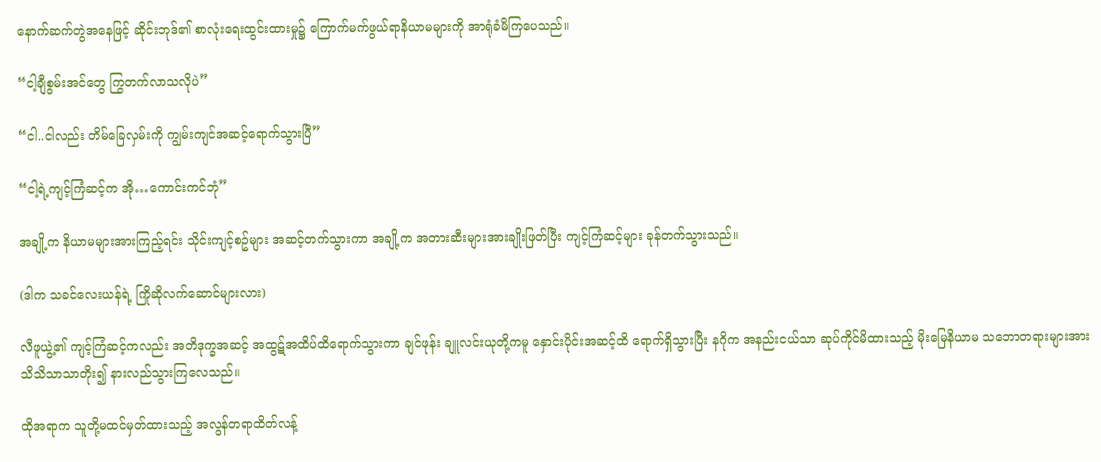နောက်ဆက်တွဲအနေဖြင့် ဆိုင်းဘုဒ်၏ စာလုံးရေးထွင်းထားမှု၌ ကြောက်မက်ဖွယ်ရာနိယာမများကို အာရုံခံမိကြပေသည်။

“ငါ့ချီစွမ်းအင်တွေ ကြွတက်လာသလိုပဲ”

“ငါ..ငါလည်း တိမ်ခြေလှမ်းကို ကျွမ်းကျင်အဆင့်ရောက်သွားပြီ”

“ငါ့ရဲ့ကျင့်ကြံဆင့်က အို…ကောင်းကင်ဘုံ”

အချို့က နိယာမများအားကြည့်ရင်း သိုင်းကျင့်စဥ်များ အဆင့်တက်သွားကာ အချို့က အတားဆီးများအားချိုးဖြတ်ပြီး ကျင့်ကြံဆင့်များ ခုန်တက်သွားသည်။

(ဒါက သခင်လေးယန်ရဲ့ ကြိုဆိုလက်ဆောင်များလား)

လီဖူယွဲ့၏ ကျင့်ကြံဆင့်ကလည်း အတိဒုက္ခအဆင့် အထွဋ်အထိပ်ထိရောက်သွားကာ ချင်ဖုန်း ချူလင်းယုတို့ကမူ နှောင်းပိုင်းအဆင့်ထိ ရောက်ရှိသွားပြီး နဂိုက အနည်းငယ်သာ ဆုပ်ကိုင်မိထားသည့် မိုးမြေနိယာမ သဘောတရားများအား သိသိသာသာတိုး၍ နားလည်သွားကြလေသည်။

ထိုအရာက သူတို့မထင်မှတ်ထားသည့် အလွန်တရာထိတ်လန့်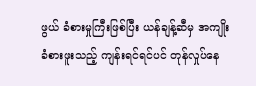ဖွယ် ခံစားမှုကြီးဖြစ်ပြီး ယန်ချန့်ဆီမှ အကျိုးခံစားဖူးသည့် ကျန်းရင်ရင်ပင် တုန်လှုပ်နေ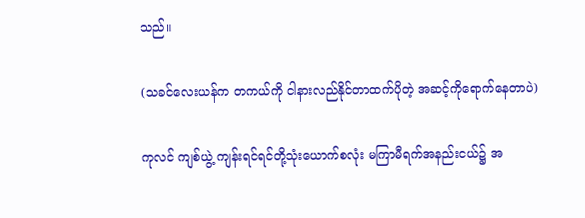သည်။

(သခင်လေးယန်က တကယ်ကို ငါနားလည်နိုင်တာထက်ပိုတဲ့ အဆင့်ကိုရောက်နေတာပဲ)

ကုလင် ကျစ်ယွဲ့ ကျန်းရင်ရင်တို့သုံးယောက်စလုံး မကြာမီရက်အနည်းငယ်၌ အ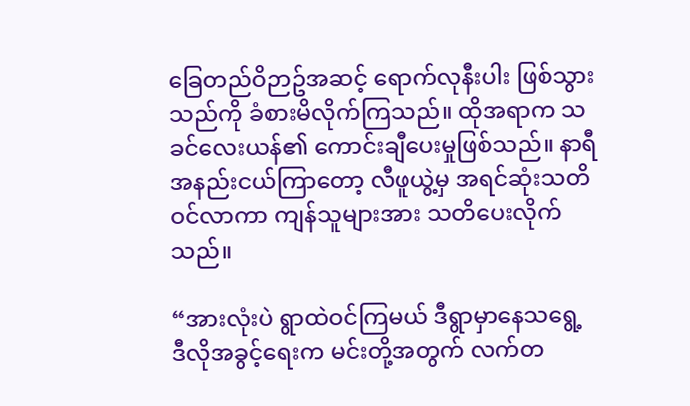ခြေတည်ဝိဉာဥ်အဆင့် ရောက်လုနီးပါး ဖြစ်သွားသည်ကို ခံစားမိလိုက်ကြသည်။ ထိုအရာက သခင်လေးယန်၏ ကောင်းချီပေးမှုဖြစ်သည်။ နာရီအနည်းငယ်ကြာတော့ လီဖူယွဲ့မှ အရင်ဆုံးသတိဝင်လာကာ ကျန်သူများအား သတိပေးလိုက်သည်။

“အားလုံးပဲ ရွာထဲဝင်ကြမယ် ဒီရွာမှာနေသရွေ့ ဒီလိုအခွင့်ရေးက မင်းတို့အတွက် လက်တ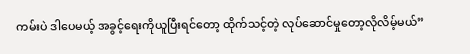ကမ်းပဲ ဒါပေမယ့် အခွင့်ရေးကိုယူပြီးရင်တော့ ထိုက်သင့်တဲ့ လုပ်ဆောင်မှုတော့လိုလိမ့်မယ်”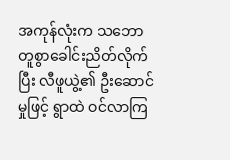အကုန်လုံးက သဘောတူစွာခေါင်းညိတ်လိုက်ပြီး လီဖူယွဲ့၏ ဦးဆောင်မှုဖြင့် ရွာထဲ ဝင်လာကြ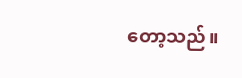တော့သည်။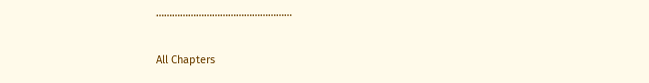……………………………………………

All Chapters